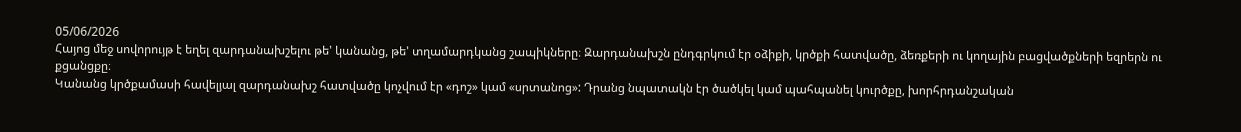05/06/2026
Հայոց մեջ սովորույթ է եղել զարդանախշելու թե' կանանց, թե' տղամարդկանց շապիկները։ Զարդանախշն ընդգրկում էր օձիքի, կրծքի հատվածը, ձեռքերի ու կողային բացվածքների եզրերն ու քցանցքը։
Կանանց կրծքամասի հավելյալ զարդանախշ հատվածը կոչվում էր «դոշ» կամ «սրտանոց»: Դրանց նպատակն էր ծածկել կամ պահպանել կուրծքը, խորհրդանշական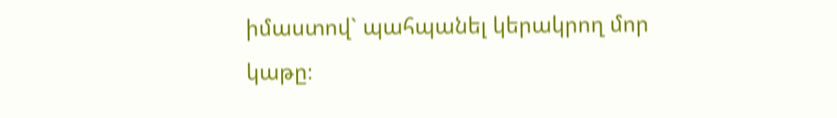իմաստով` պահպանել կերակրող մոր կաթը։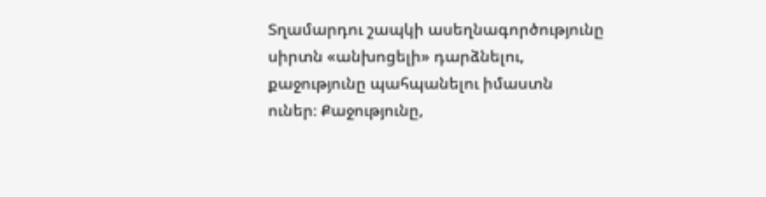Տղամարդու շապկի ասեղնագործությունը սիրտն «անխոցելի» դարձնելու, քաջությունը պահպանելու իմաստն ուներ։ Քաջությունը,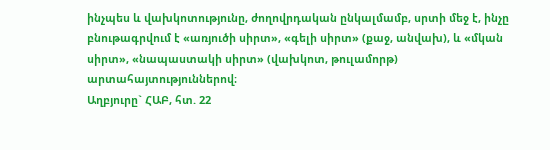ինչպես և վախկոտությունը, ժողովրդական ընկալմամբ, սրտի մեջ է, ինչը բնութագրվում է «առյուծի սիրտ», «գելի սիրտ» (քաջ, անվախ), և «մկան սիրտ», «նապաստակի սիրտ» (վախկոտ, թուլամորթ) արտահայտություններով։
Աղբյուրը` ՀԱԲ, հտ. 22